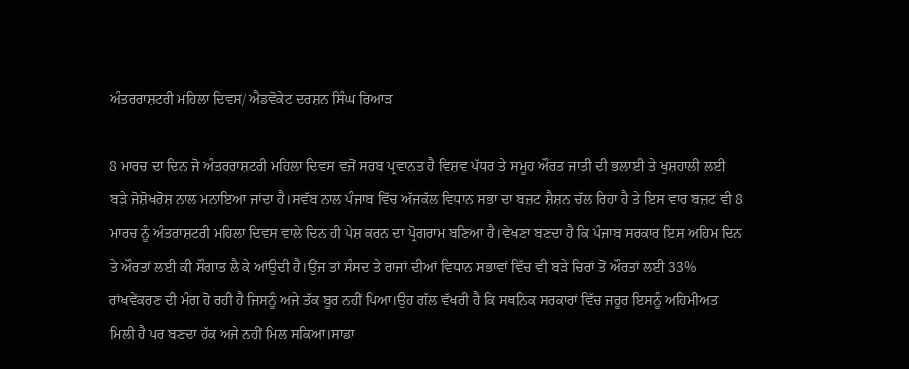ਅੰਤਰਰਾਸ਼ਟਰੀ ਮਹਿਲਾ ਦਿਵਸ/ ਐਡਵੋਕੇਟ ਦਰਸ਼ਨ ਸਿੰਘ ਰਿਆੜ

8 ਮਾਰਚ ਦਾ ਦਿਨ ਜੋ ਅੰਤਰਰਾਸ਼ਟਰੀ ਮਹਿਲਾ ਦਿਵਸ ਵਜੋਂ ਸਰਬ ਪ੍ਰਵਾਨਤ ਹੈ ਵਿਸ਼ਵ ਪੱਧਰ ਤੇ ਸਮੂਹ ਔਰਤ ਜਾਤੀ ਦੀ ਭਲਾਈ ਤੇ ਖੁਸ਼ਹਾਲੀ ਲਈ ਬੜੇ ਜੋਸ਼ੋਖਰੋਸ਼ ਨਾਲ ਮਨਾਇਆ ਜਾਂਦਾ ਹੈ।ਸਵੱਬ ਨਾਲ ਪੰਜਾਬ ਵਿੱਚ ਅੱਜਕੱਲ ਵਿਧਾਨ ਸਭਾ ਦਾ ਬਜ਼ਟ ਸ਼ੈਸ਼ਨ ਚੱਲ ਰਿਹਾ ਹੈ ਤੇ ਇਸ ਵਾਰ ਬਜ਼ਟ ਵੀ 8 ਮਾਰਚ ਨੂੰ ਅੰਤਰਾਸ਼ਟਰੀ ਮਹਿਲਾ ਦਿਵਸ ਵਾਲੇ ਦਿਨ ਹੀ ਪੇਸ਼ ਕਰਨ ਦਾ ਪ੍ਰੋਗਰਾਮ ਬਣਿਆ ਹੈ।ਵੇਖਣਾ ਬਣਦਾ ਹੈ ਕਿ ਪੰਜਾਬ ਸਰਕਾਰ ਇਸ ਅਹਿਮ ਦਿਨ ਤੇ ਔਰਤਾਂ ਲਈ ਕੀ ਸੌਗਾਤ ਲੈ ਕੇ ਆਂਉਦੀ ਹੈ।ਉਂਜ ਤਾਂ ਸੰਸਦ ਤੇ ਰਾਜਾਂ ਦੀਆਂ ਵਿਧਾਨ ਸਭਾਵਾਂ ਵਿੱਚ ਵੀ ਬੜੇ ਚਿਰਾਂ ਤੋਂ ਔਰਤਾਂ ਲਈ 33% ਰਾਂਖਵੇਂਕਰਣ ਦੀ ਮੰਗ ਹੋ ਰਹੀ ਹੈ ਜਿਸਨੂੰ ਅਜੇ ਤੱਕ ਬੂਰ ਨਹੀਂ ਪਿਆ।ਉਹ ਗੱਲ ਵੱਖਰੀ ਹੈ ਕਿ ਸਥਨਿਕ ਸਰਕਾਰਾਂ ਵਿੱਚ ਜਰੂਰ ਇਸਨੂੰ ਅਹਿਮੀਅਤ ਮਿਲੀ ਹੈ ਪਰ ਬਣਦਾ ਹੱਕ ਅਜੇ ਨਹੀਂ ਮਿਲ ਸਕਿਆ।ਸਾਡਾ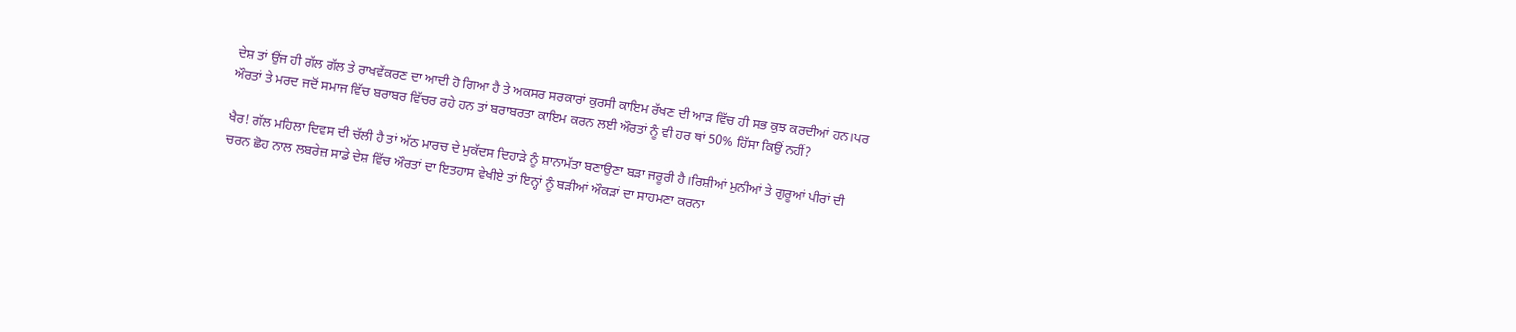ਦੇਸ਼ ਤਾਂ ਉਂਜ ਹੀ ਗੱਲ ਗੱਲ ਤੇ ਰਾਖਵੇਂਕਰਣ ਦਾ ਆਦੀ ਹੋ ਗਿਆ ਹੈ ਤੇ ਅਕਸਰ ਸਰਕਾਰਾਂ ਕੁਰਸੀ ਕਾਇਮ ਰੱਖਣ ਦੀ ਆੜ ਵਿੱਚ ਹੀ ਸਭ ਕੁਝ ਕਰਦੀਆਂ ਹਨ।ਪਰ ਔਰਤਾਂ ਤੇ ਮਰਦ ਜਦੋਂ ਸਮਾਜ ਵਿੱਚ ਬਰਾਬਰ ਵਿੱਚਰ ਰਹੇ ਹਨ ਤਾਂ ਬਰਾਬਰਤਾ ਕਾਇਮ ਕਰਨ ਲਈ ਔਰਤਾਂ ਨੂੰ ਵੀ ਹਰ ਥਾਂ 50% ਹਿੱਸਾ ਕਿਉਂ ਨਹੀਂ?

ਖੈਰ! ਗੱਲ ਮਹਿਲਾ ਦਿਵਸ ਦੀ ਚੱਲੀ ਹੈ ਤਾਂ ਅੱਠ ਮਾਰਚ ਦੇ ਮੁਕੱਦਸ ਦਿਹਾੜੇ ਨੂੰ ਸ਼ਾਨਾਮੱਤਾ ਬਣਾਉਣਾ ਬੜਾ ਜਰੂਰੀ ਹੈ।ਰਿਸ਼ੀਆਂ ਮੁਨੀਆਂ ਤੇ ਗੁਰੂਆਂ ਪੀਰਾਂ ਦੀ ਚਰਨ ਛੋਹ ਨਾਲ ਲਬਰੇਜ਼ ਸਾਡੇ ਦੇਸ਼ ਵਿੱਚ ਔਰਤਾਂ ਦਾ ਇਤਹਾਸ ਵੇਖੀਏ ਤਾਂ ਇਨ੍ਹਾਂ ਨੂੰ ਬੜੀਆਂ ਔਕੜਾਂ ਦਾ ਸਾਹਮਣਾ ਕਰਨਾ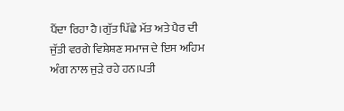ਪੈਂਦਾ ਰਿਹਾ ਹੈ।ਗੁੱਤ ਪਿੱਛੇ ਮੱਤ ਅਤੇ ਪੈਰ ਦੀ ਜੁੱਤੀ ਵਰਗੇ ਵਿਸ਼ੇਸ਼ਣ ਸਮਾਜ ਦੇ ਇਸ ਅਹਿਮ ਅੰਗ ਨਾਲ ਜੁੜੇ ਰਹੇ ਹਨ।ਪਤੀ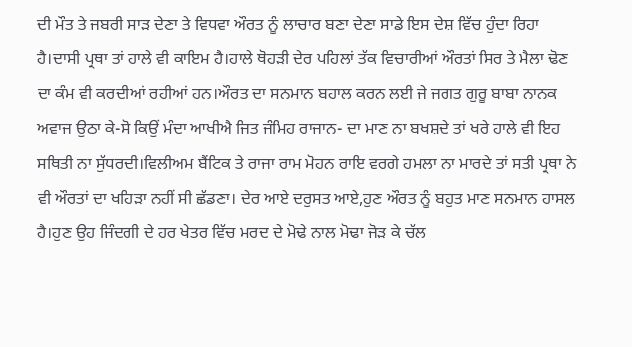ਦੀ ਮੌਤ ਤੇ ਜਬਰੀ ਸਾੜ ਦੇਣਾ ਤੇ ਵਿਧਵਾ ਔਰਤ ਨੂੰ ਲਾਚਾਰ ਬਣਾ ਦੇਣਾ ਸਾਡੇ ਇਸ ਦੇਸ਼ ਵਿੱਚ ਹੁੰਦਾ ਰਿਹਾ ਹੈ।ਦਾਸੀ ਪ੍ਰਥਾ ਤਾਂ ਹਾਲੇ ਵੀ ਕਾਇਮ ਹੈ।ਹਾਲੇ ਥੋਹੜੀ ਦੇਰ ਪਹਿਲਾਂ ਤੱਕ ਵਿਚਾਰੀਆਂ ਔਰਤਾਂ ਸਿਰ ਤੇ ਮੈਲਾ ਢੋਣ ਦਾ ਕੰਮ ਵੀ ਕਰਦੀਆਂ ਰਹੀਆਂ ਹਨ।ਔਰਤ ਦਾ ਸਨਮਾਨ ਬਹਾਲ ਕਰਨ ਲਈ ਜੇ ਜਗਤ ਗੁਰੂ ਬਾਬਾ ਨਾਨਕ ਅਵਾਜ ਉਠਾ ਕੇ-ਸੋ ਕਿਉਂ ਮੰਦਾ ਆਖੀਐ ਜਿਤ ਜੰਮਿਹ ਰਾਜਾਨ- ਦਾ ਮਾਣ ਨਾ ਬਖਸ਼ਦੇ ਤਾਂ ਖਰੇ ਹਾਲੇ ਵੀ ਇਹ ਸਥਿਤੀ ਨਾ ਸੁੱਧਰਦੀ।ਵਿਲੀਅਮ ਬੈਂਟਿਕ ਤੇ ਰਾਜਾ ਰਾਮ ਮੋਹਨ ਰਾਇ ਵਰਗੇ ਹਮਲਾ ਨਾ ਮਾਰਦੇ ਤਾਂ ਸਤੀ ਪ੍ਰਥਾ ਨੇ ਵੀ ਔਰਤਾਂ ਦਾ ਖਹਿੜਾ ਨਹੀਂ ਸੀ ਛੱਡਣਾ। ਦੇਰ ਆਏ ਦਰੁਸਤ ਆਏ,ਹੁਣ ਔਰਤ ਨੂੰ ਬਹੁਤ ਮਾਣ ਸਨਮਾਨ ਹਾਸਲ ਹੈ।ਹੁਣ ਉਹ ਜਿੰਦਗੀ ਦੇ ਹਰ ਖੇਤਰ ਵਿੱਚ ਮਰਦ ਦੇ ਮੋਢੇ ਨਾਲ ਮੋਢਾ ਜੋੜ ਕੇ ਚੱਲ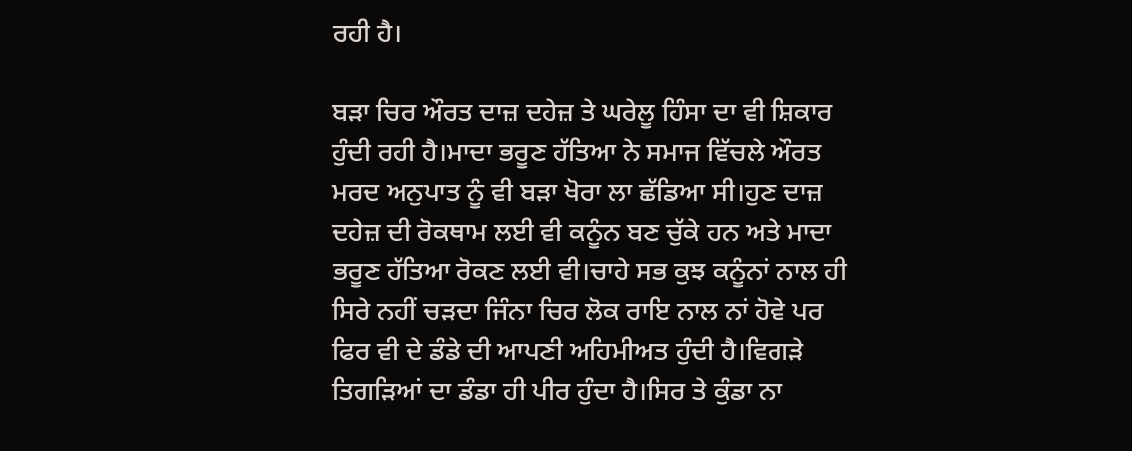ਰਹੀ ਹੈ।

ਬੜਾ ਚਿਰ ਔਰਤ ਦਾਜ਼ ਦਹੇਜ਼ ਤੇ ਘਰੇਲੂ ਹਿੰਸਾ ਦਾ ਵੀ ਸ਼ਿਕਾਰ ਹੁੰਦੀ ਰਹੀ ਹੈ।ਮਾਦਾ ਭਰੂਣ ਹੱਤਿਆ ਨੇ ਸਮਾਜ ਵਿੱਚਲੇ ਔਰਤ ਮਰਦ ਅਨੁਪਾਤ ਨੂੰ ਵੀ ਬੜਾ ਖੋਰਾ ਲਾ ਛੱਡਿਆ ਸੀ।ਹੁਣ ਦਾਜ਼ ਦਹੇਜ਼ ਦੀ ਰੋਕਥਾਮ ਲਈ ਵੀ ਕਨੂੰਨ ਬਣ ਚੁੱਕੇ ਹਨ ਅਤੇ ਮਾਦਾ ਭਰੂਣ ਹੱਤਿਆ ਰੋਕਣ ਲਈ ਵੀ।ਚਾਹੇ ਸਭ ਕੁਝ ਕਨੂੰਨਾਂ ਨਾਲ ਹੀ ਸਿਰੇ ਨਹੀਂ ਚੜਦਾ ਜਿੰਨਾ ਚਿਰ ਲੋਕ ਰਾਇ ਨਾਲ ਨਾਂ ਹੋਵੇ ਪਰ ਫਿਰ ਵੀ ਦੇ ਡੰਡੇ ਦੀ ਆਪਣੀ ਅਹਿਮੀਅਤ ਹੁੰਦੀ ਹੈ।ਵਿਗੜੇ ਤਿਗੜਿਆਂ ਦਾ ਡੰਡਾ ਹੀ ਪੀਰ ਹੁੰਦਾ ਹੈ।ਸਿਰ ਤੇ ਕੁੰਡਾ ਨਾ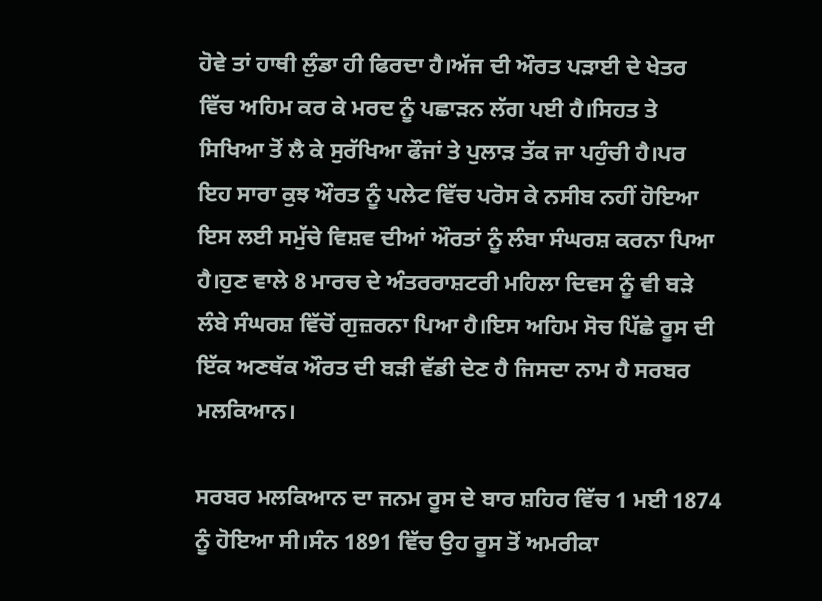ਹੋਵੇ ਤਾਂ ਹਾਥੀ ਲੁੰਡਾ ਹੀ ਫਿਰਦਾ ਹੈ।ਅੱਜ ਦੀ ਔਰਤ ਪੜਾਈ ਦੇ ਖੇਤਰ ਵਿੱਚ ਅਹਿਮ ਕਰ ਕੇ ਮਰਦ ਨੂੰ ਪਛਾੜਨ ਲੱਗ ਪਈ ਹੈ।ਸਿਹਤ ਤੇ ਸਿਖਿਆ ਤੋਂ ਲੈ ਕੇ ਸੁਰੱਖਿਆ ਫੌਜਾਂ ਤੇ ਪੁਲਾੜ ਤੱਕ ਜਾ ਪਹੁੰਚੀ ਹੈ।ਪਰ ਇਹ ਸਾਰਾ ਕੁਝ ਔਰਤ ਨੂੰ ਪਲੇਟ ਵਿੱਚ ਪਰੋਸ ਕੇ ਨਸੀਬ ਨਹੀਂ ਹੋਇਆ ਇਸ ਲਈ ਸਮੁੱਚੇ ਵਿਸ਼ਵ ਦੀਆਂ ਔਰਤਾਂ ਨੂੰ ਲੰਬਾ ਸੰਘਰਸ਼ ਕਰਨਾ ਪਿਆ ਹੈ।ਹੁਣ ਵਾਲੇ 8 ਮਾਰਚ ਦੇ ਅੰਤਰਰਾਸ਼ਟਰੀ ਮਹਿਲਾ ਦਿਵਸ ਨੂੰ ਵੀ ਬੜੇ ਲੰਬੇ ਸੰਘਰਸ਼ ਵਿੱਚੋਂ ਗੁਜ਼ਰਨਾ ਪਿਆ ਹੈ।ਇਸ ਅਹਿਮ ਸੋਚ ਪਿੱਛੇ ਰੂਸ ਦੀ ਇੱਕ ਅਣਥੱਕ ਔਰਤ ਦੀ ਬੜੀ ਵੱਡੀ ਦੇਣ ਹੈ ਜਿਸਦਾ ਨਾਮ ਹੈ ਸਰਬਰ ਮਲਕਿਆਨ।

ਸਰਬਰ ਮਲਕਿਆਨ ਦਾ ਜਨਮ ਰੂਸ ਦੇ ਬਾਰ ਸ਼ਹਿਰ ਵਿੱਚ 1 ਮਈ 1874 ਨੂੰ ਹੋਇਆ ਸੀ।ਸੰਨ 1891 ਵਿੱਚ ਉਹ ਰੂਸ ਤੋਂ ਅਮਰੀਕਾ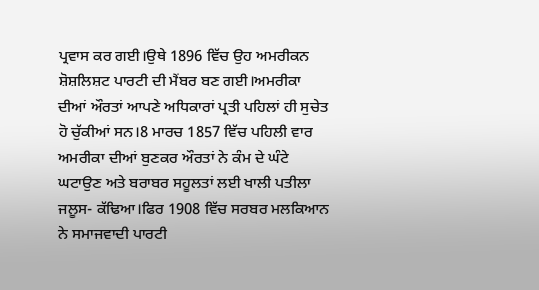ਪ੍ਰਵਾਸ ਕਰ ਗਈ।ਉਥੇ 1896 ਵਿੱਚ ਉਹ ਅਮਰੀਕਨ ਸ਼ੋਸ਼ਲਿਸ਼ਟ ਪਾਰਟੀ ਦੀ ਮੈਂਬਰ ਬਣ ਗਈ।ਅਮਰੀਕਾ ਦੀਆਂ ਔਰਤਾਂ ਆਪਣੇ ਅਧਿਕਾਰਾਂ ਪ੍ਰਤੀ ਪਹਿਲਾਂ ਹੀ ਸੁਚੇਤ ਹੋ ਚੁੱਕੀਆਂ ਸਨ।8 ਮਾਰਚ 1857 ਵਿੱਚ ਪਹਿਲੀ ਵਾਰ ਅਮਰੀਕਾ ਦੀਆਂ ਬੁਣਕਰ ਔਰਤਾਂ ਨੇ ਕੰਮ ਦੇ ਘੰਟੇ ਘਟਾਉਣ ਅਤੇ ਬਰਾਬਰ ਸਹੂਲਤਾਂ ਲਈ ਖਾਲੀ ਪਤੀਲਾ ਜਲੂਸ- ਕੱਢਿਆ।ਫਿਰ 1908 ਵਿੱਚ ਸਰਬਰ ਮਲਕਿਆਨ ਨੇ ਸਮਾਜਵਾਦੀ ਪਾਰਟੀ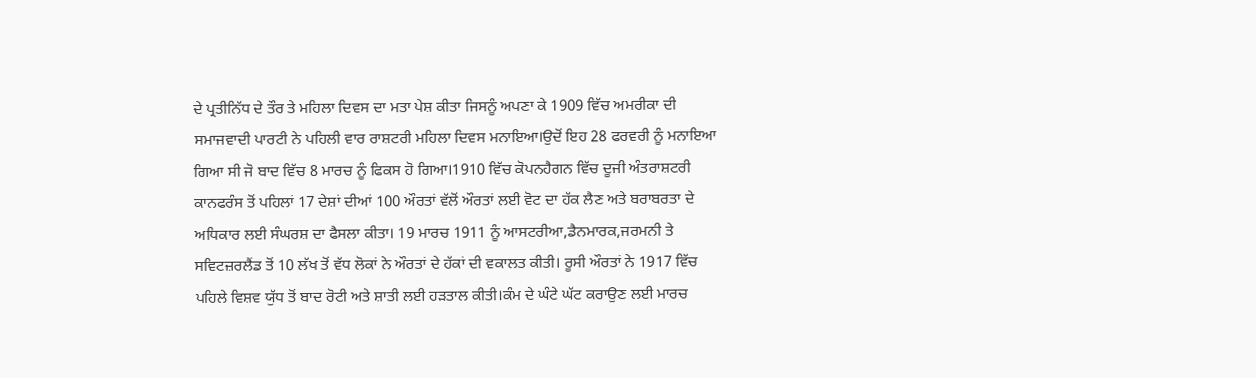ਦੇ ਪ੍ਰਤੀਨਿੱਧ ਦੇ ਤੌਰ ਤੇ ਮਹਿਲਾ ਦਿਵਸ ਦਾ ਮਤਾ ਪੇਸ਼ ਕੀਤਾ ਜਿਸਨੂੰ ਅਪਣਾ ਕੇ 1909 ਵਿੱਚ ਅਮਰੀਕਾ ਦੀ ਸਮਾਜਵਾਦੀ ਪਾਰਟੀ ਨੇ ਪਹਿਲੀ ਵਾਰ ਰਾਸ਼ਟਰੀ ਮਹਿਲਾ ਦਿਵਸ ਮਨਾਇਆ।ਉਦੋਂ ਇਹ 28 ਫਰਵਰੀ ਨੂੰ ਮਨਾਇਆ ਗਿਆ ਸੀ ਜੋ ਬਾਦ ਵਿੱਚ 8 ਮਾਰਚ ਨੂੰ ਫਿਕਸ ਹੋ ਗਿਆ।1910 ਵਿੱਚ ਕੋਪਨਹੈਗਨ ਵਿੱਚ ਦੂਜੀ ਅੰਤਰਾਸ਼ਟਰੀ ਕਾਨਫਰੰਸ ਤੋਂ ਪਹਿਲਾਂ 17 ਦੇਸ਼ਾਂ ਦੀਆਂ 100 ਔਰਤਾਂ ਵੱਲੋਂ ਔਰਤਾਂ ਲਈ ਵੋਟ ਦਾ ਹੱਕ ਲੈਣ ਅਤੇ ਬਰਾਬਰਤਾ ਦੇ ਅਧਿਕਾਰ ਲਈ ਸੰਘਰਸ਼ ਦਾ ਫੈਸਲਾ ਕੀਤਾ। 19 ਮਾਰਚ 1911 ਨੂੰ ਆਸਟਰੀਆ,ਡੈਨਮਾਰਕ,ਜਰਮਨੀ ਤੇ ਸਵਿਟਜ਼ਰਲੈਂਡ ਤੋਂ 10 ਲੱਖ ਤੋਂ ਵੱਧ ਲੋਕਾਂ ਨੇ ਔਰਤਾਂ ਦੇ ਹੱਕਾਂ ਦੀ ਵਕਾਲਤ ਕੀਤੀ। ਰੂਸੀ ਔਰਤਾਂ ਨੇ 1917 ਵਿੱਚ ਪਹਿਲੇ ਵਿਸ਼ਵ ਯੁੱਧ ਤੋਂ ਬਾਦ ਰੋਟੀ ਅਤੇ ਸ਼ਾਤੀ ਲਈ ਹੜਤਾਲ ਕੀਤੀ।ਕੰਮ ਦੇ ਘੰਟੇ ਘੱਟ ਕਰਾਉਣ ਲਈ ਮਾਰਚ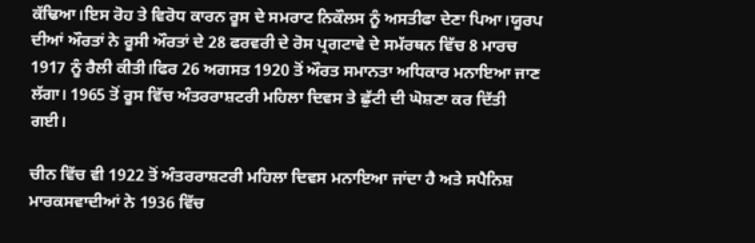ਕੱਢਿਆ।ਇਸ ਰੋਹ ਤੇ ਵਿਰੋਧ ਕਾਰਨ ਰੂਸ ਦੇ ਸਮਰਾਟ ਨਿਕੌਲਸ ਨੂੰ ਅਸਤੀਫਾ ਦੇਣਾ ਪਿਆ।ਯੂਰਪ ਦੀਆਂ ਔਰਤਾਂ ਨੇ ਰੂਸੀ ਔਰਤਾਂ ਦੇ 28 ਫਰਵਰੀ ਦੇ ਰੋਸ ਪ੍ਰਗਟਾਵੇ ਦੇ ਸਮੱਰਥਨ ਵਿੱਚ 8 ਮਾਰਚ 1917 ਨੂੰ ਰੈਲੀ ਕੀਤੀ।ਫਿਰ 26 ਅਗਸਤ 1920 ਤੋਂ ਔਰਤ ਸਮਾਨਤਾ ਅਧਿਕਾਰ ਮਨਾਇਆ ਜਾਣ ਲੱਗਾ। 1965 ਤੋਂ ਰੂਸ ਵਿੱਚ ਅੰਤਰਰਾਸ਼ਟਰੀ ਮਹਿਲਾ ਦਿਵਸ ਤੇ ਛੁੱਟੀ ਦੀ ਘੋਸ਼ਣਾ ਕਰ ਦਿੱਤੀ ਗਈ।

ਚੀਨ ਵਿੱਚ ਵੀ 1922 ਤੋਂ ਅੰਤਰਰਾਸ਼ਟਰੀ ਮਹਿਲਾ ਦਿਵਸ ਮਨਾਇਆ ਜਾਂਦਾ ਹੈ ਅਤੇ ਸਪੈਨਿਸ਼ ਮਾਰਕਸਵਾਦੀਆਂ ਨੇ 1936 ਵਿੱਚ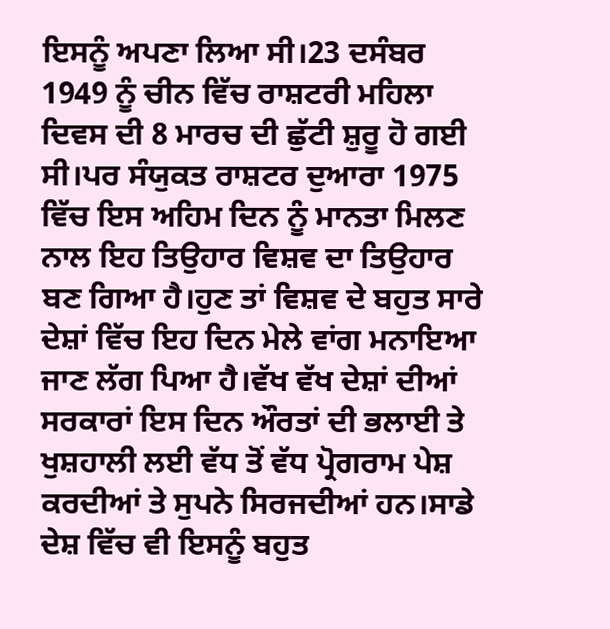ਇਸਨੂੰ ਅਪਣਾ ਲਿਆ ਸੀ।23 ਦਸੰਬਰ 1949 ਨੂੰ ਚੀਨ ਵਿੱਚ ਰਾਸ਼ਟਰੀ ਮਹਿਲਾ ਦਿਵਸ ਦੀ 8 ਮਾਰਚ ਦੀ ਛੁੱਟੀ ਸ਼ੁਰੂ ਹੋ ਗਈ ਸੀ।ਪਰ ਸੰਯੁਕਤ ਰਾਸ਼ਟਰ ਦੁਆਰਾ 1975 ਵਿੱਚ ਇਸ ਅਹਿਮ ਦਿਨ ਨੂੰ ਮਾਨਤਾ ਮਿਲਣ ਨਾਲ ਇਹ ਤਿਉਹਾਰ ਵਿਸ਼ਵ ਦਾ ਤਿਉਹਾਰ ਬਣ ਗਿਆ ਹੈ।ਹੁਣ ਤਾਂ ਵਿਸ਼ਵ ਦੇ ਬਹੁਤ ਸਾਰੇ ਦੇਸ਼ਾਂ ਵਿੱਚ ਇਹ ਦਿਨ ਮੇਲੇ ਵਾਂਗ ਮਨਾਇਆ ਜਾਣ ਲੱਗ ਪਿਆ ਹੈ।ਵੱਖ ਵੱਖ ਦੇਸ਼ਾਂ ਦੀਆਂ ਸਰਕਾਰਾਂ ਇਸ ਦਿਨ ਔਰਤਾਂ ਦੀ ਭਲਾਈ ਤੇ ਖੁਸ਼ਹਾਲੀ ਲਈ ਵੱਧ ਤੋਂ ਵੱਧ ਪ੍ਰੋਗਰਾਮ ਪੇਸ਼ ਕਰਦੀਆਂ ਤੇ ਸੁਪਨੇ ਸਿਰਜਦੀਆਂ ਹਨ।ਸਾਡੇ ਦੇਸ਼ ਵਿੱਚ ਵੀ ਇਸਨੂੰ ਬਹੁਤ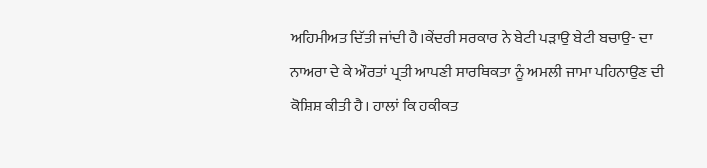ਅਹਿਮੀਅਤ ਦਿੱਤੀ ਜਾਂਦੀ ਹੈ।ਕੇਂਦਰੀ ਸਰਕਾਰ ਨੇ ਬੇਟੀ ਪੜਾਉ ਬੇਟੀ ਬਚਾਉ- ਦਾ ਨਾਅਰਾ ਦੇ ਕੇ ਔਰਤਾਂ ਪ੍ਰਤੀ ਆਪਣੀ ਸਾਰਥਿਕਤਾ ਨੂੰ ਅਮਲੀ ਜਾਮਾ ਪਹਿਨਾਉਣ ਦੀ ਕੋਸ਼ਿਸ਼ ਕੀਤੀ ਹੈ। ਹਾਲਾਂ ਕਿ ਹਕੀਕਤ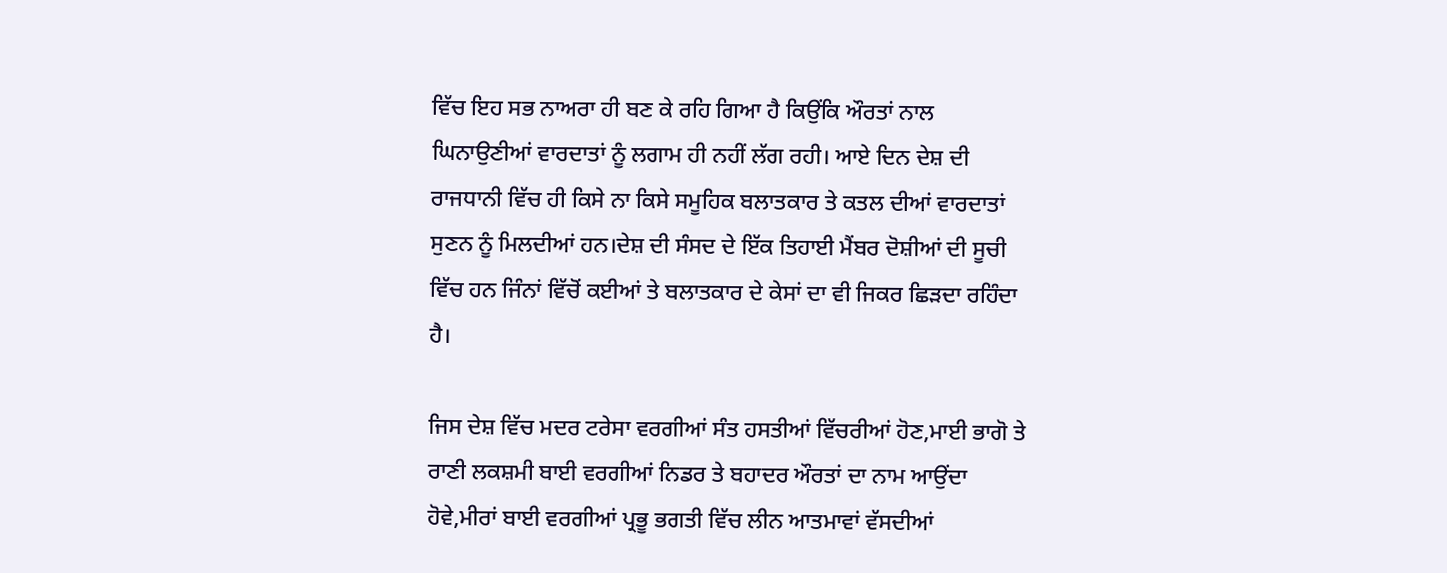ਵਿੱਚ ਇਹ ਸਭ ਨਾਅਰਾ ਹੀ ਬਣ ਕੇ ਰਹਿ ਗਿਆ ਹੈ ਕਿਉਂਕਿ ਔਰਤਾਂ ਨਾਲ ਘਿਨਾਉਣੀਆਂ ਵਾਰਦਾਤਾਂ ਨੂੰ ਲਗਾਮ ਹੀ ਨਹੀਂ ਲੱਗ ਰਹੀ। ਆਏ ਦਿਨ ਦੇਸ਼ ਦੀ ਰਾਜਧਾਨੀ ਵਿੱਚ ਹੀ ਕਿਸੇ ਨਾ ਕਿਸੇ ਸਮੂਹਿਕ ਬਲਾਤਕਾਰ ਤੇ ਕਤਲ ਦੀਆਂ ਵਾਰਦਾਤਾਂ ਸੁਣਨ ਨੂੰ ਮਿਲਦੀਆਂ ਹਨ।ਦੇਸ਼ ਦੀ ਸੰਸਦ ਦੇ ਇੱਕ ਤਿਹਾਈ ਮੈਂਬਰ ਦੋਸ਼ੀਆਂ ਦੀ ਸੂਚੀ ਵਿੱਚ ਹਨ ਜਿੰਨਾਂ ਵਿੱਚੋਂ ਕਈਆਂ ਤੇ ਬਲਾਤਕਾਰ ਦੇ ਕੇਸਾਂ ਦਾ ਵੀ ਜਿਕਰ ਛਿੜਦਾ ਰਹਿੰਦਾ ਹੈ।

ਜਿਸ ਦੇਸ਼ ਵਿੱਚ ਮਦਰ ਟਰੇਸਾ ਵਰਗੀਆਂ ਸੰਤ ਹਸਤੀਆਂ ਵਿੱਚਰੀਆਂ ਹੋਣ,ਮਾਈ ਭਾਗੋ ਤੇ ਰਾਣੀ ਲਕਸ਼ਮੀ ਬਾਈ ਵਰਗੀਆਂ ਨਿਡਰ ਤੇ ਬਹਾਦਰ ਔਰਤਾਂ ਦਾ ਨਾਮ ਆਉਂਦਾ ਹੋਵੇ,ਮੀਰਾਂ ਬਾਈ ਵਰਗੀਆਂ ਪ੍ਰਭੂ ਭਗਤੀ ਵਿੱਚ ਲੀਨ ਆਤਮਾਵਾਂ ਵੱਸਦੀਆਂ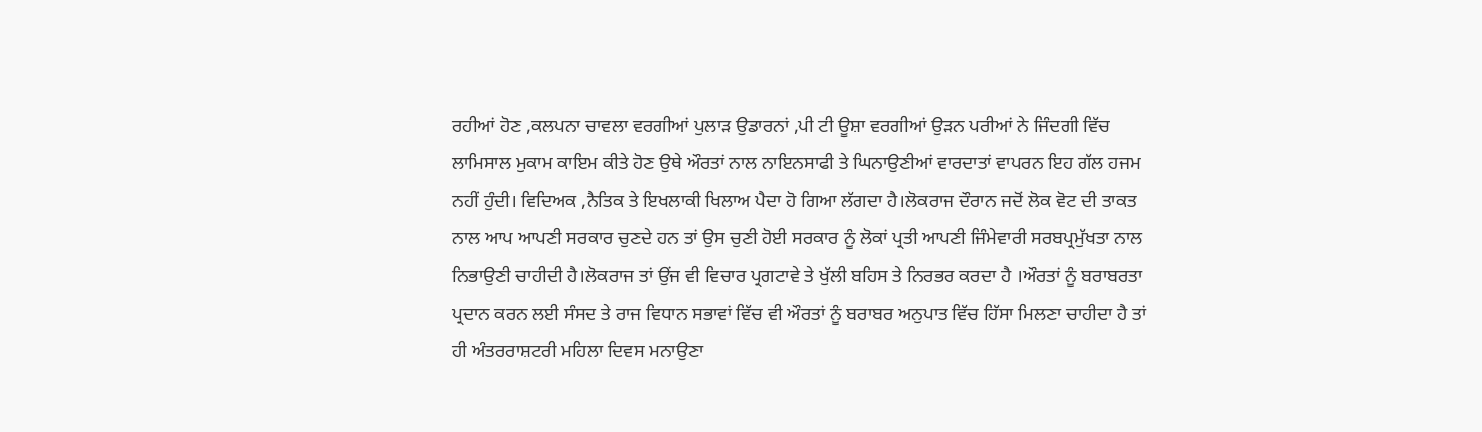ਰਹੀਆਂ ਹੋਣ ,ਕਲਪਨਾ ਚਾਵਲਾ ਵਰਗੀਆਂ ਪੁਲਾੜ ਉਡਾਰਨਾਂ ,ਪੀ ਟੀ ਊਸ਼ਾ ਵਰਗੀਆਂ ਉੜਨ ਪਰੀਆਂ ਨੇ ਜਿੰਦਗੀ ਵਿੱਚ ਲਾਮਿਸਾਲ ਮੁਕਾਮ ਕਾਇਮ ਕੀਤੇ ਹੋਣ ਉਥੇ ਔਰਤਾਂ ਨਾਲ ਨਾਇਨਸਾਫੀ ਤੇ ਘਿਨਾਉਣੀਆਂ ਵਾਰਦਾਤਾਂ ਵਾਪਰਨ ਇਹ ਗੱਲ ਹਜਮ ਨਹੀਂ ਹੁੰਦੀ। ਵਿਦਿਅਕ ,ਨੈਤਿਕ ਤੇ ਇਖਲਾਕੀ ਖਿਲਾਅ ਪੈਦਾ ਹੋ ਗਿਆ ਲੱਗਦਾ ਹੈ।ਲੋਕਰਾਜ ਦੌਰਾਨ ਜਦੋਂ ਲੋਕ ਵੋਟ ਦੀ ਤਾਕਤ ਨਾਲ ਆਪ ਆਪਣੀ ਸਰਕਾਰ ਚੁਣਦੇ ਹਨ ਤਾਂ ਉਸ ਚੁਣੀ ਹੋਈ ਸਰਕਾਰ ਨੂੰ ਲੋਕਾਂ ਪ੍ਰਤੀ ਆਪਣੀ ਜਿੰਮੇਵਾਰੀ ਸਰਬਪ੍ਰਮੁੱਖਤਾ ਨਾਲ ਨਿਭਾਉਣੀ ਚਾਹੀਦੀ ਹੈ।ਲੋਕਰਾਜ ਤਾਂ ਉਂਜ ਵੀ ਵਿਚਾਰ ਪ੍ਰਗਟਾਵੇ ਤੇ ਖੁੱਲੀ ਬਹਿਸ ਤੇ ਨਿਰਭਰ ਕਰਦਾ ਹੈ ।ਔਰਤਾਂ ਨੂੰ ਬਰਾਬਰਤਾ ਪ੍ਰਦਾਨ ਕਰਨ ਲਈ ਸੰਸਦ ਤੇ ਰਾਜ ਵਿਧਾਨ ਸਭਾਵਾਂ ਵਿੱਚ ਵੀ ਔਰਤਾਂ ਨੂੰ ਬਰਾਬਰ ਅਨੁਪਾਤ ਵਿੱਚ ਹਿੱਸਾ ਮਿਲਣਾ ਚਾਹੀਦਾ ਹੈ ਤਾਂ ਹੀ ਅੰਤਰਰਾਸ਼ਟਰੀ ਮਹਿਲਾ ਦਿਵਸ ਮਨਾਉਣਾ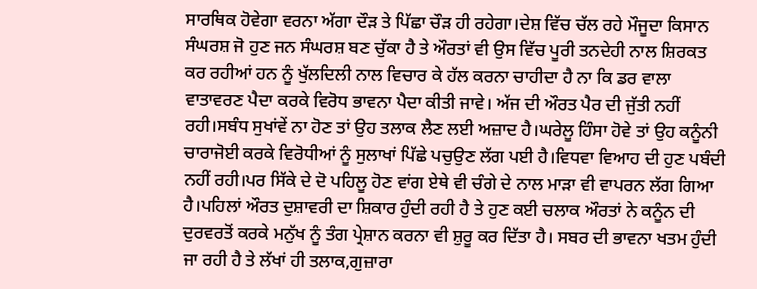ਸਾਰਥਿਕ ਹੋਵੇਗਾ ਵਰਨਾ ਅੱਗਾ ਦੌੜ ਤੇ ਪਿੱਛਾ ਚੌੜ ਹੀ ਰਹੇਗਾ।ਦੇਸ਼ ਵਿੱਚ ਚੱਲ ਰਹੇ ਮੌਜੂਦਾ ਕਿਸਾਨ ਸੰਘਰਸ਼ ਜੋ ਹੁਣ ਜਨ ਸੰਘਰਸ਼ ਬਣ ਚੁੱਕਾ ਹੈ ਤੇ ਔਰਤਾਂ ਵੀ ਉਸ ਵਿੱਚ ਪੂਰੀ ਤਨਦੇਹੀ ਨਾਲ ਸ਼ਿਰਕਤ ਕਰ ਰਹੀਆਂ ਹਨ ਨੂੰ ਖੁੱਲਦਿਲੀ ਨਾਲ ਵਿਚਾਰ ਕੇ ਹੱਲ ਕਰਨਾ ਚਾਹੀਦਾ ਹੈ ਨਾ ਕਿ ਡਰ ਵਾਲਾ ਵਾਤਾਵਰਣ ਪੈਦਾ ਕਰਕੇ ਵਿਰੋਧ ਭਾਵਨਾ ਪੈਦਾ ਕੀਤੀ ਜਾਵੇ। ਅੱਜ ਦੀ ਔਰਤ ਪੈਰ ਦੀ ਜੁੱਤੀ ਨਹੀਂ ਰਹੀ।ਸਬੰਧ ਸੁਖਾਂਵੇਂ ਨਾ ਹੋਣ ਤਾਂ ਉਹ ਤਲਾਕ ਲੈਣ ਲਈ ਅਜ਼ਾਦ ਹੈ।ਘਰੇਲੂ ਹਿੰਸਾ ਹੋਵੇ ਤਾਂ ਉਹ ਕਨੂੰਨੀ ਚਾਰਾਜੋਈ ਕਰਕੇ ਵਿਰੋਧੀਆਂ ਨੂੰ ਸੁਲਾਖਾਂ ਪਿੱਛੇ ਪਚੁਉਣ ਲੱਗ ਪਈ ਹੈ।ਵਿਧਵਾ ਵਿਆਹ ਦੀ ਹੁਣ ਪਬੰਦੀ ਨਹੀਂ ਰਹੀ।ਪਰ ਸਿੱਕੇ ਦੇ ਦੋ ਪਹਿਲੂ ਹੋਣ ਵਾਂਗ ਏਥੇ ਵੀ ਚੰਗੇ ਦੇ ਨਾਲ ਮਾੜਾ ਵੀ ਵਾਪਰਨ ਲੱਗ ਗਿਆ ਹੈ।ਪਹਿਲਾਂ ਔਰਤ ਦੁਸ਼ਾਵਰੀ ਦਾ ਸ਼ਿਕਾਰ ਹੁੰਦੀ ਰਹੀ ਹੈ ਤੇ ਹੁਣ ਕਈ ਚਲਾਕ ਔਰਤਾਂ ਨੇ ਕਨੂੰਨ ਦੀ ਦੁਰਵਰਤੋਂ ਕਰਕੇ ਮਨੁੱਖ ਨੂੰ ਤੰਗ ਪ੍ਰੇਸ਼ਾਨ ਕਰਨਾ ਵੀ ਸ਼ੁਰੂ ਕਰ ਦਿੱਤਾ ਹੈ। ਸਬਰ ਦੀ ਭਾਵਨਾ ਖਤਮ ਹੁੰਦੀ ਜਾ ਰਹੀ ਹੈ ਤੇ ਲੱਖਾਂ ਹੀ ਤਲਾਕ,ਗੁਜ਼ਾਰਾ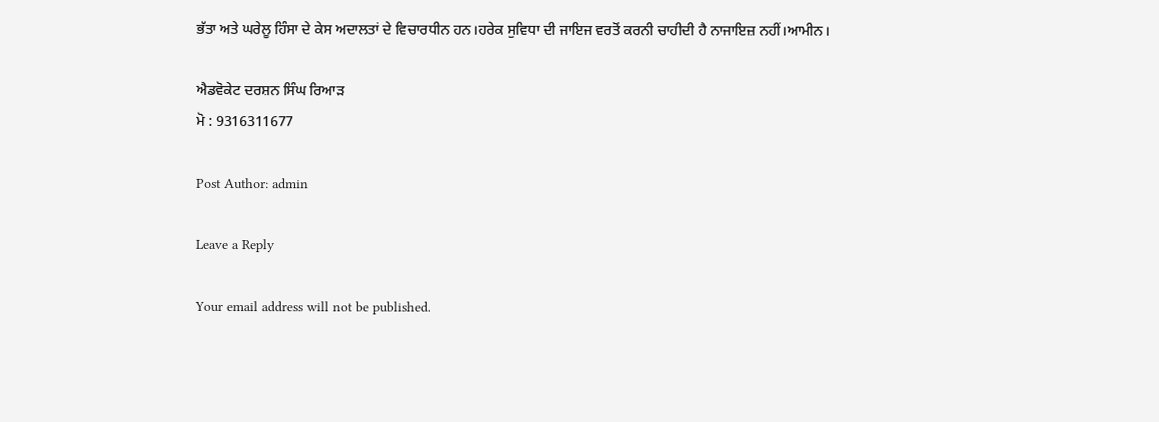ਭੱਤਾ ਅਤੇ ਘਰੇਲੂ ਹਿੰਸਾ ਦੇ ਕੇਸ ਅਦਾਲਤਾਂ ਦੇ ਵਿਚਾਰਧੀਨ ਹਨ।ਹਰੇਕ ਸੁਵਿਧਾ ਦੀ ਜਾਇਜ ਵਰਤੋਂ ਕਰਨੀ ਚਾਹੀਦੀ ਹੈ ਨਾਜਾਇਜ਼ ਨਹੀਂ।ਆਮੀਨ।

ਐਡਵੋਕੇਟ ਦਰਸ਼ਨ ਸਿੰਘ ਰਿਆੜ
ਮੋ : 9316311677

Post Author: admin

Leave a Reply

Your email address will not be published.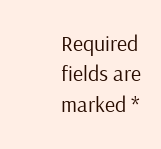Required fields are marked *